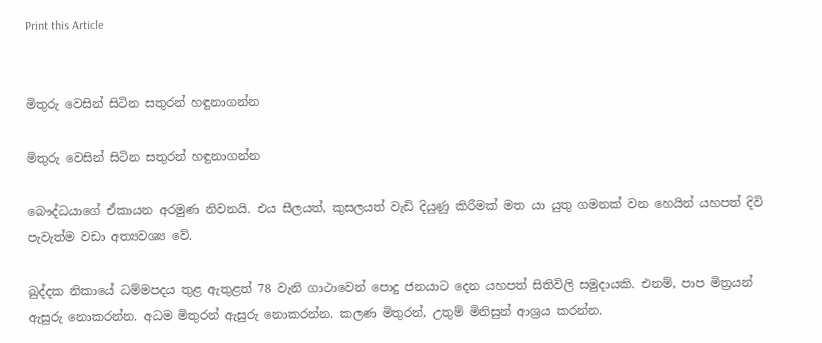Print this Article


මිතුරු වෙසින් සිටින සතුරන් හඳුනාගන්න

මිතුරු වෙසින් සිටින සතුරන් හඳුනාගන්න

බෞද්ධයාගේ ඒකායන අරමුණ නිවනයි. එය සීලයත්, කුසලයත් වැඩි දියුණු කිරීමක් මත යා යුතු ගමනක් වන හෙයින් යහපත් දිවි පැවැත්ම වඩා අත්‍යවශ්‍ය වේ.

ඛුද්දක නිකායේ ධම්මපදය තුළ ඇතුළත් 78 වැනි ගාථාවෙන් පොදු ජනයාට දෙන යහපත් සිතිවිලි සමුදායකි. එනම්, පාප මිත්‍රයන් ඇසුරු නොකරන්න. අධම මිතුරන් ඇසුරු නොකරන්න. කලණ මිතුරන්, උතුම් මිනිසුන් ආශ්‍රය කරන්න.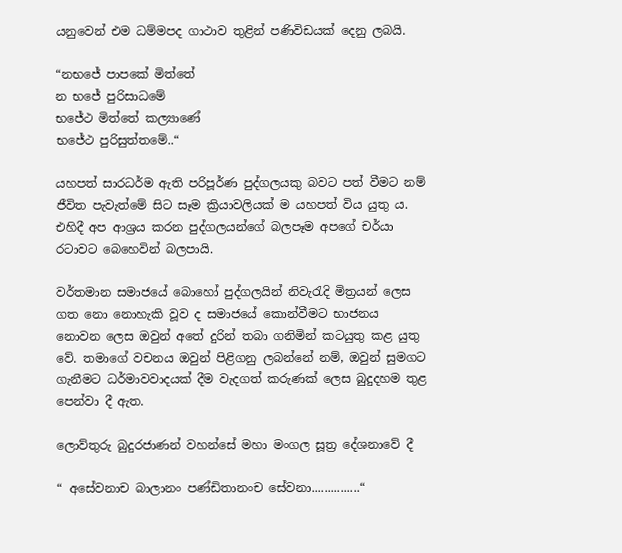යනුවෙන් එම ධම්මපද ගාථාව තුළින් පණිවිඩයක් දෙනු ලබයි.

“නභජේ පාපකේ මිත්තේ
න භජේ පුරිසාධමේ
භජේථ මිත්තේ කල්‍යාණේ
භජේථ පුරිසුත්තමේ..“

යහපත් සාරධර්ම ඇති පරිපූර්ණ පුද්ගලයකු බවට පත් වීමට නම් ජීවිත පැවැත්මේ සිට සෑම ක්‍රියාවලියක් ම යහපත් විය යුතු ය. එහිදී අප ආශ්‍රය කරන පුද්ගලයන්ගේ බලපෑම අපගේ චර්යා රටාවට බෙහෙවින් බලපායි.

වර්තමාන සමාජයේ බොහෝ පුද්ගලයින් නිවැරැදි මිත්‍රයන් ලෙස ගත නො නොහැකි වූව ද සමාජයේ කොන්වීමට භාජනය නොවන ලෙස ඔවුන් අතේ දුරින් තබා ගනිමින් කටයුතු කළ යුතු වේ. තමාගේ වචනය ඔවුන් පිළිගනු ලබන්නේ නම්, ඔවුන් සුමගට ගැනීමට ධර්මාවවාදයක් දීම වැදගත් කරුණක් ලෙස බුදුදහම තුළ පෙන්වා දී ඇත.

ලොව්තුරු බුදුරජාණන් වහන්සේ මහා මංගල සූත්‍ර දේශනාවේ දී

“ අසේවනාච බාලානං පණ්ඩිතානංච සේවනා...............“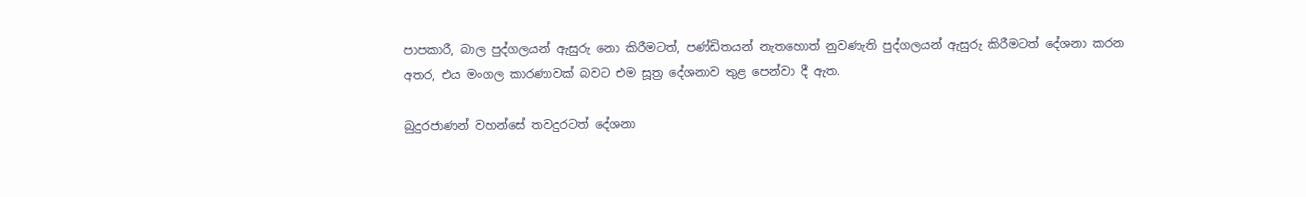පාපකාරී, බාල පුද්ගලයන් ඇසුරු නො කිරීමටත්, පණ්ඩිතයන් නැතහොත් නුවණැති පුද්ගලයන් ඇසුරු කිරීමටත් දේශනා කරන අතර, එය මංගල කාරණාවක් බවට එම සූත්‍ර දේශනාව තුළ පෙන්වා දී ඇත.

බුදුරජාණන් වහන්සේ තවදුරටත් දේශනා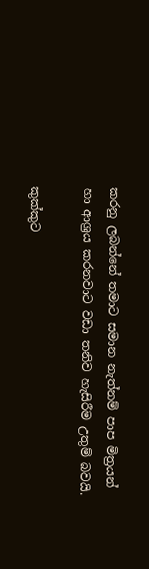කරනු ලබන්නේ තමාට සමාන නැත්නම් පාප මිත්‍රයන් හා ආශ්‍රය කරනවාට වඩා තනිව හැසිරීම උතුම් බවයි.

කුක්කුට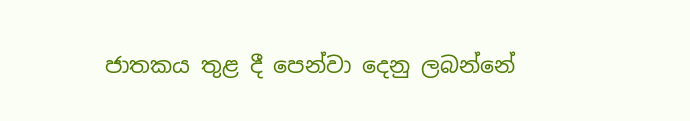ජාතකය තුළ දී පෙන්වා දෙනු ලබන්නේ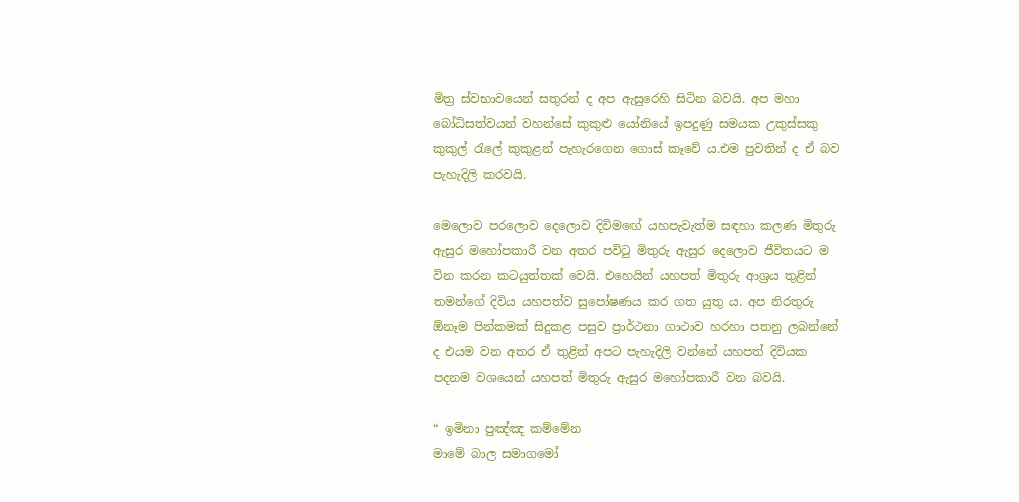මිත්‍ර ස්වභාවයෙන් සතුරන් ද අප ඇසුරෙහි සිටින බවයි. අප මහා බෝධිසත්වයන් වහන්සේ කුකුළු යෝනියේ ඉපදුණු සමයක උකුස්සකු කුකුල් රැලේ කුකුළන් පැහැරගෙන ගොස් කෑවේ ය.එම පුවතින් ද ඒ බව පැහැදිලි කරවයි.

මෙලොව පරලොව දෙලොව දිවිමඟේ යහපැවැත්ම සඳහා කලණ මිතුරු ඇසුර මහෝපකාරී වන අතර පවිටු මිතුරු ඇසුර දෙලොව ජීවිතයට ම වින කරන කටයුත්තක් වෙයි. එහෙයින් යහපත් මිතුරු ආශ්‍රය තුළින් තමන්ගේ දිවිය යහපත්ව සුපෝෂණය කර ගත යුතු ය. අප නිරතුරු ඕනෑම පින්කමක් සිදුකළ පසුව ප්‍රාර්ථනා ගාථාව හරහා පතනු ලබන්නේ ද එයම වන අතර ඒ තුළින් අපට පැහැදිලි වන්නේ යහපත් දිවියක පදනම වශයෙන් යහපත් මිතුරු ඇසුර මහෝපකාරී වන බවයි.

“ ඉමිනා පුඤ්ඤ කම්මේන
මාමේ බාල සමාගමෝ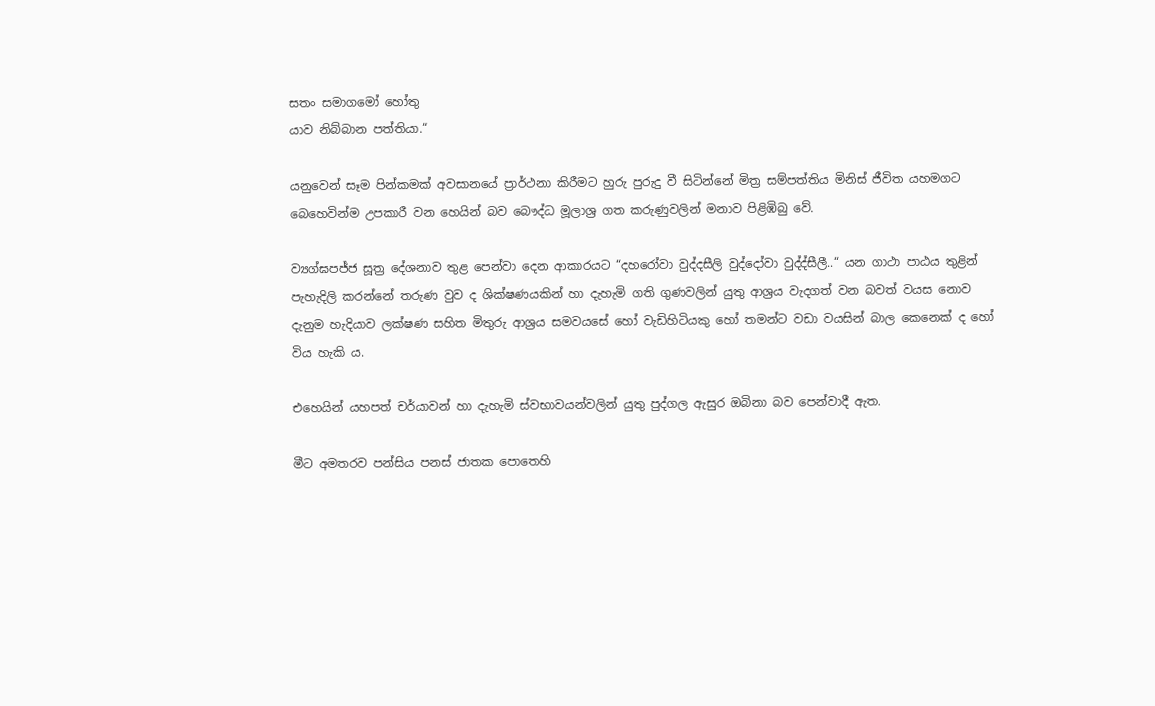සතං සමාගමෝ හෝතු
යාව නිබ්බාන පත්තියා.“

යනුවෙන් සෑම පින්කමක් අවසානයේ ප්‍රාර්ථනා කිරීමට හුරු පුරුදු වී සිටින්නේ මිත්‍ර සම්පත්තිය මිනිස් ජීවිත යහමගට බෙහෙවින්ම උපකාරී වන හෙයින් බව බෞද්ධ මූලාශ්‍ර ගත කරුණුවලින් මනාව පිළිඹිබු වේ.

ව්‍යග්ඝපජ්ජ සූත්‍ර දේශනාව තුළ පෙන්වා දෙන ආකාරයට “දහරෝවා වුද්දසීලි වුද්දෝවා වුද්ද්සීලී..“ යන ගාථා පාඨය තුළින් පැහැදිලි කරන්නේ තරුණ වුව ද ශික්ෂණයකින් හා දැහැමි ගති ගුණවලින් යුතු ආශ්‍රය වැදගත් වන බවත් වයස නොව දැනුම හැදියාව ලක්ෂණ සහිත මිතුරු ආශ්‍රය සමවයසේ හෝ වැඩිහිටියකු හෝ තමන්ට වඩා වයසින් බාල කෙනෙක් ද හෝ විය හැකි ය.

එහෙයින් යහපත් චර්යාවන් හා දැහැමි ස්වභාවයන්වලින් යුතු පුද්ගල ඇසුර ඔබිනා බව පෙන්වාදී ඇත.

මීට අමතරව පන්සිය පනස් ජාතක පොතෙහි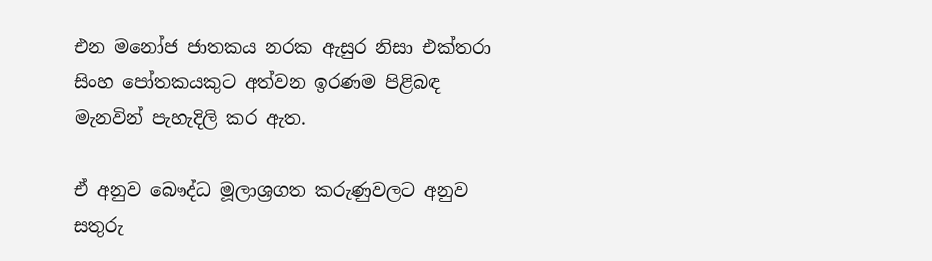එන මනෝජ ජාතකය නරක ඇසුර නිසා එක්තරා සිංහ පෝතකයකුට අත්වන ඉරණම පිළිබඳ මැනවින් පැහැදිලි කර ඇත.

ඒ අනුව බෞද්ධ මූලාශ්‍රගත කරුණුවලට අනුව සතුරු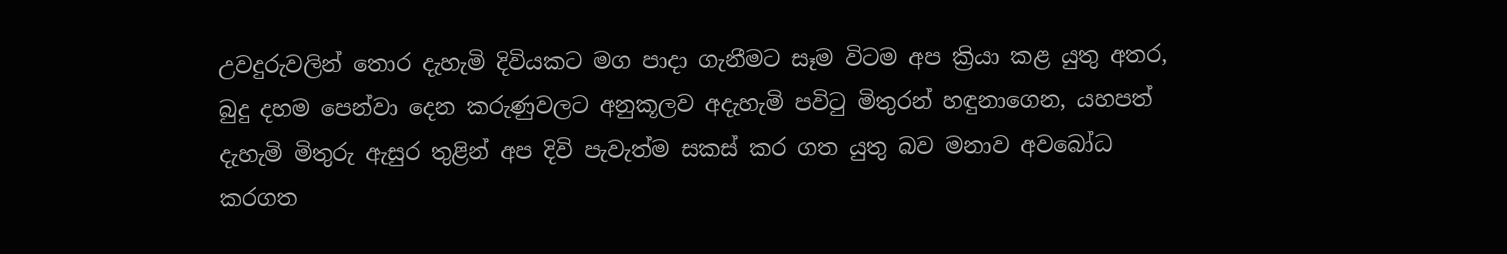උවදුරුවලින් තොර දැහැමි දිවියකට මග පාදා ගැනීමට සෑම විටම අප ක්‍රියා කළ යුතු අතර, බුදු දහම පෙන්වා දෙන කරුණුවලට අනුකූලව අදැහැමි පවිටු මිතුරන් හඳුනාගෙන, යහපත් දැහැමි මිතුරු ඇසුර තුළින් අප දිවි පැවැත්ම සකස් කර ගත යුතු බව මනාව අවබෝධ කරගත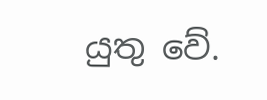යුතු වේ.